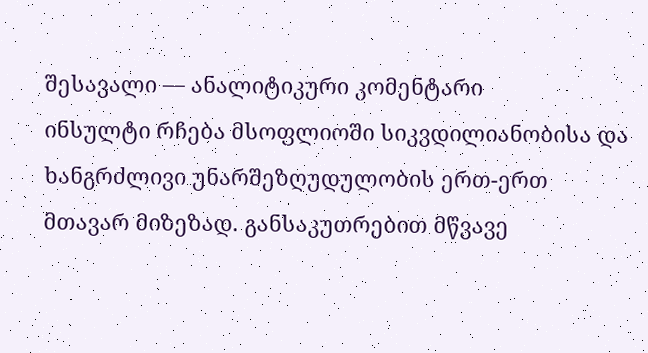შესავალი — ანალიტიკური კომენტარი
ინსულტი რჩება მსოფლიოში სიკვდილიანობისა და ხანგრძლივი უნარშეზღუდულობის ერთ-ერთ მთავარ მიზეზად. განსაკუთრებით მწვავე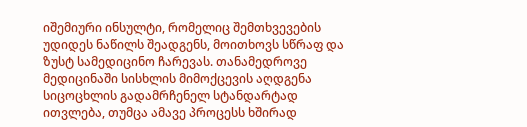იშემიური ინსულტი, რომელიც შემთხვევების უდიდეს ნაწილს შეადგენს, მოითხოვს სწრაფ და ზუსტ სამედიცინო ჩარევას. თანამედროვე მედიცინაში სისხლის მიმოქცევის აღდგენა სიცოცხლის გადამრჩენელ სტანდარტად ითვლება, თუმცა ამავე პროცესს ხშირად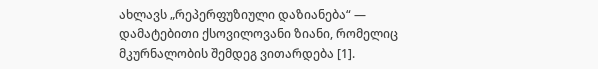ახლავს „რეპერფუზიული დაზიანება“ — დამატებითი ქსოვილოვანი ზიანი, რომელიც მკურნალობის შემდეგ ვითარდება [1].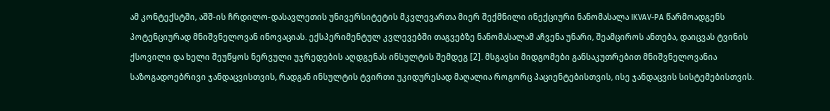ამ კონტექსტში, აშშ-ის ჩრდილო-დასავლეთის უნივერსიტეტის მკვლევართა მიერ შექმნილი ინექციური ნანომასალა IKVAV-PA წარმოადგენს პოტენციურად მნიშვნელოვან ინოვაციას. ექსპერიმენტულ კვლევებში თაგვებზე ნანომასალამ აჩვენა უნარი, შეამციროს ანთება, დაიცვას ტვინის ქსოვილი და ხელი შეუწყოს ნერვული უჯრედების აღდგენას ინსულტის შემდეგ [2]. მსგავსი მიდგომები განსაკუთრებით მნიშვნელოვანია საზოგადოებრივი ჯანდაცვისთვის, რადგან ინსულტის ტვირთი უკიდურესად მაღალია როგორც პაციენტებისთვის, ისე ჯანდაცვის სისტემებისთვის.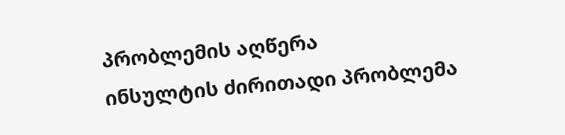პრობლემის აღწერა
ინსულტის ძირითადი პრობლემა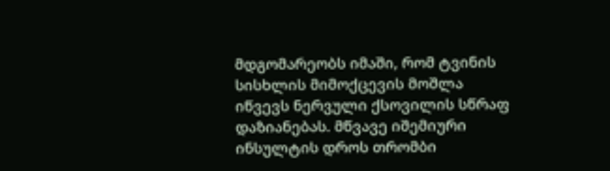მდგომარეობს იმაში, რომ ტვინის სისხლის მიმოქცევის მოშლა იწვევს ნერვული ქსოვილის სწრაფ დაზიანებას. მწვავე იშემიური ინსულტის დროს თრომბი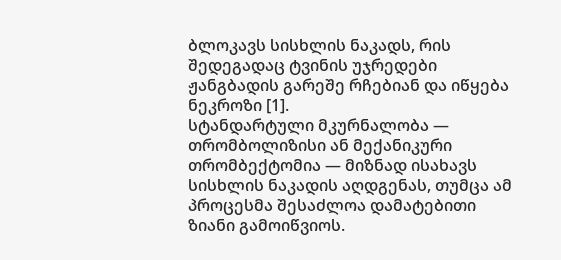ბლოკავს სისხლის ნაკადს, რის შედეგადაც ტვინის უჯრედები ჟანგბადის გარეშე რჩებიან და იწყება ნეკროზი [1].
სტანდარტული მკურნალობა — თრომბოლიზისი ან მექანიკური თრომბექტომია — მიზნად ისახავს სისხლის ნაკადის აღდგენას, თუმცა ამ პროცესმა შესაძლოა დამატებითი ზიანი გამოიწვიოს.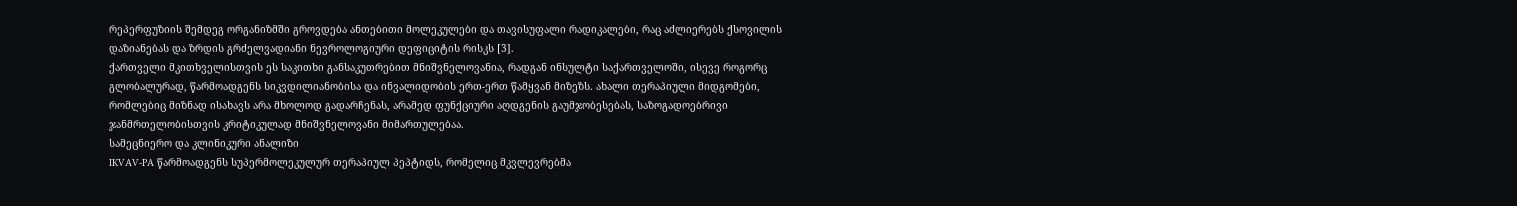რეპერფუზიის შემდეგ ორგანიზმში გროვდება ანთებითი მოლეკულები და თავისუფალი რადიკალები, რაც აძლიერებს ქსოვილის დაზიანებას და ზრდის გრძელვადიანი ნევროლოგიური დეფიციტის რისკს [3].
ქართველი მკითხველისთვის ეს საკითხი განსაკუთრებით მნიშვნელოვანია, რადგან ინსულტი საქართველოში, ისევე როგორც გლობალურად, წარმოადგენს სიკვდილიანობისა და ინვალიდობის ერთ-ერთ წამყვან მიზეზს. ახალი თერაპიული მიდგომები, რომლებიც მიზნად ისახავს არა მხოლოდ გადარჩენას, არამედ ფუნქციური აღდგენის გაუმჯობესებას, საზოგადოებრივი ჯანმრთელობისთვის კრიტიკულად მნიშვნელოვანი მიმართულებაა.
სამეცნიერო და კლინიკური ანალიზი
IKVAV-PA წარმოადგენს სუპერმოლეკულურ თერაპიულ პეპტიდს, რომელიც მკვლევრებმა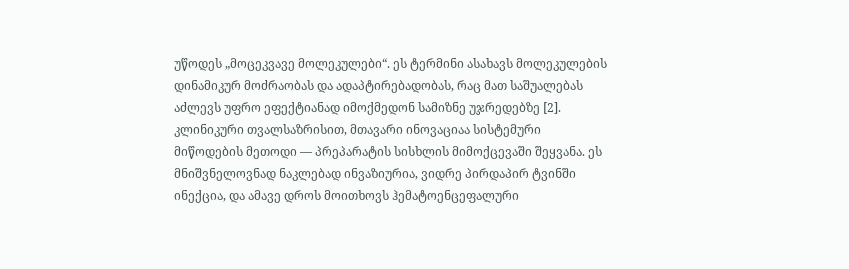უწოდეს „მოცეკვავე მოლეკულები“. ეს ტერმინი ასახავს მოლეკულების დინამიკურ მოძრაობას და ადაპტირებადობას, რაც მათ საშუალებას აძლევს უფრო ეფექტიანად იმოქმედონ სამიზნე უჯრედებზე [2].
კლინიკური თვალსაზრისით, მთავარი ინოვაციაა სისტემური მიწოდების მეთოდი — პრეპარატის სისხლის მიმოქცევაში შეყვანა. ეს მნიშვნელოვნად ნაკლებად ინვაზიურია, ვიდრე პირდაპირ ტვინში ინექცია, და ამავე დროს მოითხოვს ჰემატოენცეფალური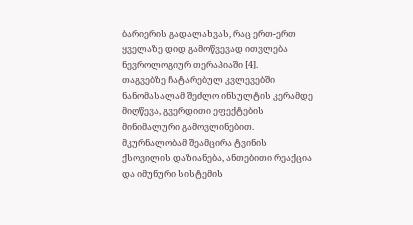ბარიერის გადალახვას, რაც ერთ-ერთ ყველაზე დიდ გამოწვევად ითვლება ნევროლოგიურ თერაპიაში [4].
თაგვებზე ჩატარებულ კვლევებში ნანომასალამ შეძლო ინსულტის კერამდე მიღწევა, გვერდითი ეფექტების მინიმალური გამოვლინებით. მკურნალობამ შეამცირა ტვინის ქსოვილის დაზიანება, ანთებითი რეაქცია და იმუნური სისტემის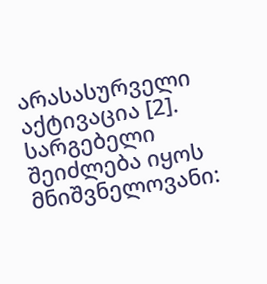არასასურველი აქტივაცია [2].
სარგებელი შეიძლება იყოს მნიშვნელოვანი: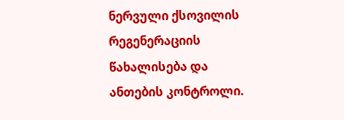ნერვული ქსოვილის რეგენერაციის წახალისება და ანთების კონტროლი.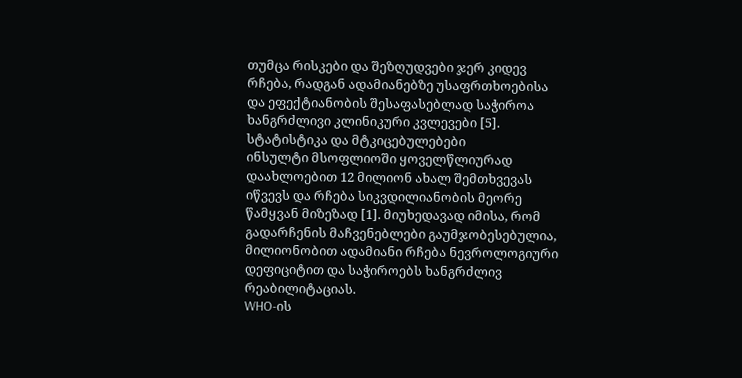თუმცა რისკები და შეზღუდვები ჯერ კიდევ რჩება, რადგან ადამიანებზე უსაფრთხოებისა და ეფექტიანობის შესაფასებლად საჭიროა ხანგრძლივი კლინიკური კვლევები [5].
სტატისტიკა და მტკიცებულებები
ინსულტი მსოფლიოში ყოველწლიურად დაახლოებით 12 მილიონ ახალ შემთხვევას იწვევს და რჩება სიკვდილიანობის მეორე წამყვან მიზეზად [1]. მიუხედავად იმისა, რომ გადარჩენის მაჩვენებლები გაუმჯობესებულია, მილიონობით ადამიანი რჩება ნევროლოგიური დეფიციტით და საჭიროებს ხანგრძლივ რეაბილიტაციას.
WHO-ის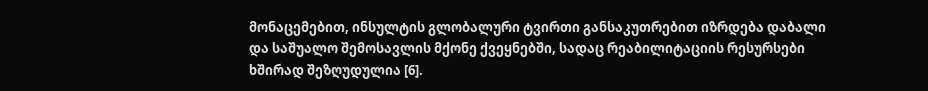მონაცემებით, ინსულტის გლობალური ტვირთი განსაკუთრებით იზრდება დაბალი და საშუალო შემოსავლის მქონე ქვეყნებში, სადაც რეაბილიტაციის რესურსები ხშირად შეზღუდულია [6].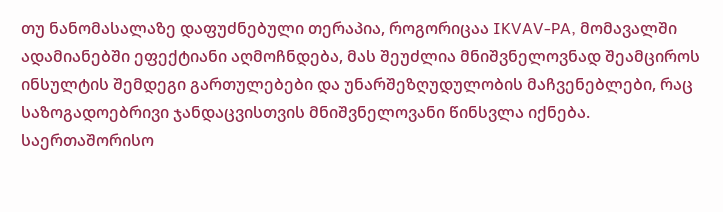თუ ნანომასალაზე დაფუძნებული თერაპია, როგორიცაა IKVAV-PA, მომავალში ადამიანებში ეფექტიანი აღმოჩნდება, მას შეუძლია მნიშვნელოვნად შეამციროს ინსულტის შემდეგი გართულებები და უნარშეზღუდულობის მაჩვენებლები, რაც საზოგადოებრივი ჯანდაცვისთვის მნიშვნელოვანი წინსვლა იქნება.
საერთაშორისო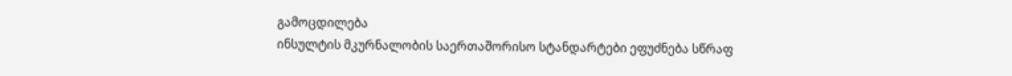გამოცდილება
ინსულტის მკურნალობის საერთაშორისო სტანდარტები ეფუძნება სწრაფ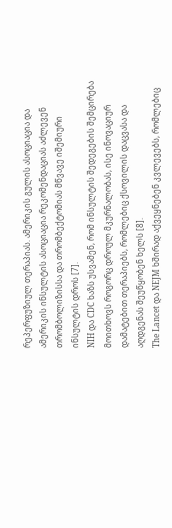რეპერფუზიულ თერაპიას. ამერიკის გულის ასოციაცია და ამერიკის ინსულტის ასოციაცია რეკომენდაციას აძლევენ თრომბოლიზისსა და თრომბექტომიას მწვავე იშემიური ინსულტის დროს [7].
NIH და CDC ხაზს უსვამენ, რომ ინსულტის შედეგების შემცირება მოითხოვს როგორც დროულ მკურნალობას, ისე ინოვაციურ დამატებით თერაპიებს, რომლებიც ქსოვილის დაცვასა და აღდგენას შეუწყობენ ხელს [8].
The Lancet და NEJM ხშირად აქვეყნებენ კვლევებს, რომლებიც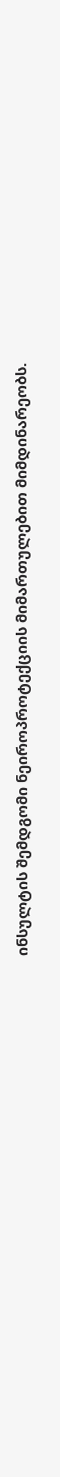ინსულტის შემდგომი ნეიროპროტექციის მიმართულებით მიმდინარეობს.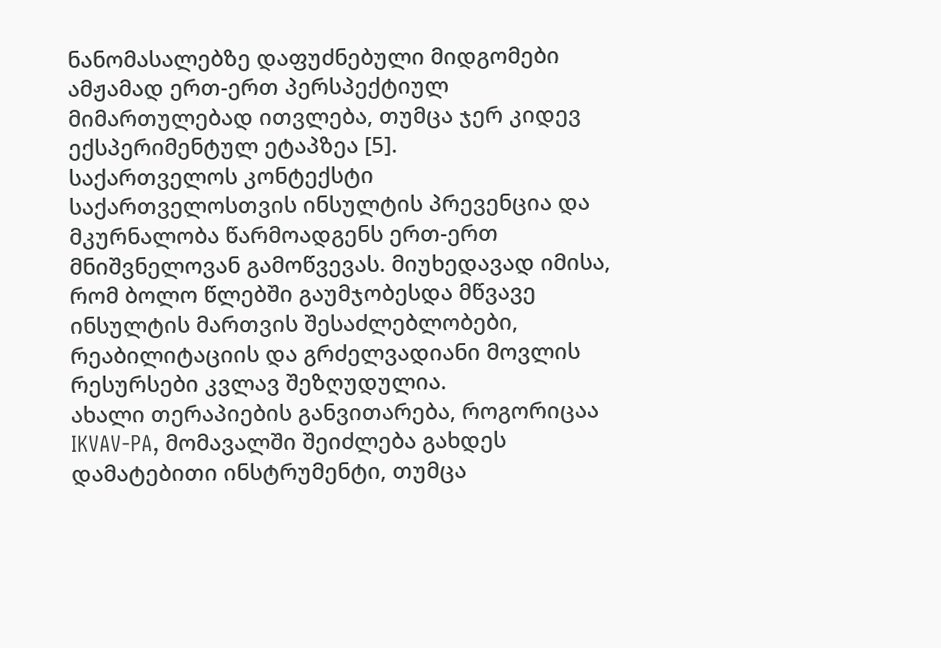ნანომასალებზე დაფუძნებული მიდგომები ამჟამად ერთ-ერთ პერსპექტიულ მიმართულებად ითვლება, თუმცა ჯერ კიდევ ექსპერიმენტულ ეტაპზეა [5].
საქართველოს კონტექსტი
საქართველოსთვის ინსულტის პრევენცია და მკურნალობა წარმოადგენს ერთ-ერთ მნიშვნელოვან გამოწვევას. მიუხედავად იმისა, რომ ბოლო წლებში გაუმჯობესდა მწვავე ინსულტის მართვის შესაძლებლობები, რეაბილიტაციის და გრძელვადიანი მოვლის რესურსები კვლავ შეზღუდულია.
ახალი თერაპიების განვითარება, როგორიცაა IKVAV-PA, მომავალში შეიძლება გახდეს დამატებითი ინსტრუმენტი, თუმცა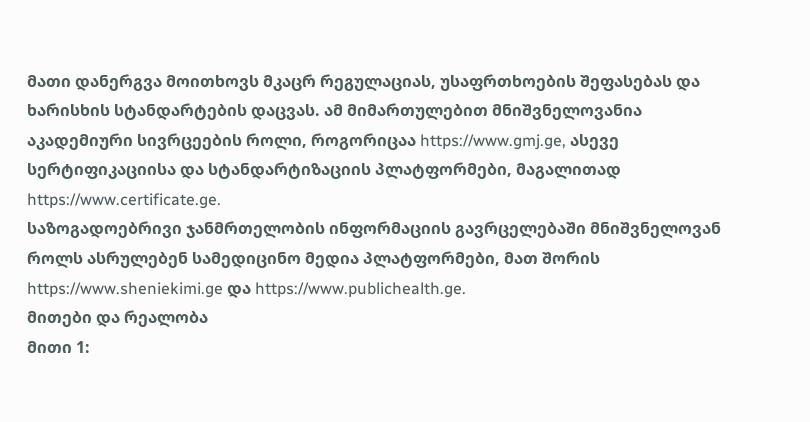მათი დანერგვა მოითხოვს მკაცრ რეგულაციას, უსაფრთხოების შეფასებას და ხარისხის სტანდარტების დაცვას. ამ მიმართულებით მნიშვნელოვანია აკადემიური სივრცეების როლი, როგორიცაა https://www.gmj.ge, ასევე სერტიფიკაციისა და სტანდარტიზაციის პლატფორმები, მაგალითად https://www.certificate.ge.
საზოგადოებრივი ჯანმრთელობის ინფორმაციის გავრცელებაში მნიშვნელოვან როლს ასრულებენ სამედიცინო მედია პლატფორმები, მათ შორის https://www.sheniekimi.ge და https://www.publichealth.ge.
მითები და რეალობა
მითი 1: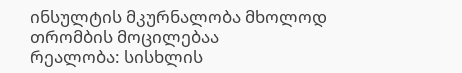ინსულტის მკურნალობა მხოლოდ თრომბის მოცილებაა
რეალობა: სისხლის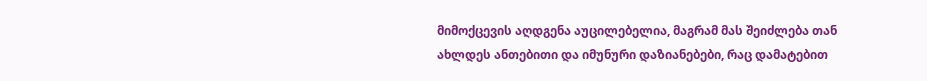მიმოქცევის აღდგენა აუცილებელია, მაგრამ მას შეიძლება თან ახლდეს ანთებითი და იმუნური დაზიანებები, რაც დამატებით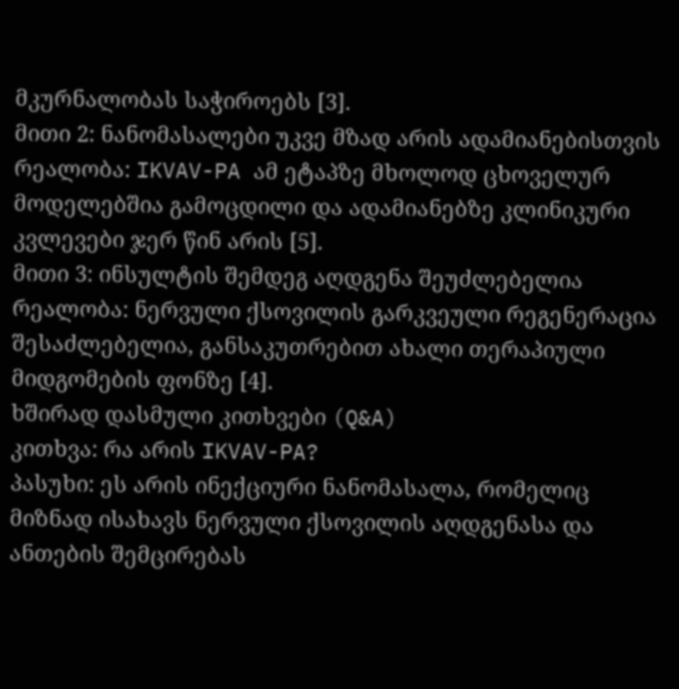მკურნალობას საჭიროებს [3].
მითი 2: ნანომასალები უკვე მზად არის ადამიანებისთვის
რეალობა: IKVAV-PA ამ ეტაპზე მხოლოდ ცხოველურ მოდელებშია გამოცდილი და ადამიანებზე კლინიკური კვლევები ჯერ წინ არის [5].
მითი 3: ინსულტის შემდეგ აღდგენა შეუძლებელია
რეალობა: ნერვული ქსოვილის გარკვეული რეგენერაცია შესაძლებელია, განსაკუთრებით ახალი თერაპიული მიდგომების ფონზე [4].
ხშირად დასმული კითხვები (Q&A)
კითხვა: რა არის IKVAV-PA?
პასუხი: ეს არის ინექციური ნანომასალა, რომელიც მიზნად ისახავს ნერვული ქსოვილის აღდგენასა და ანთების შემცირებას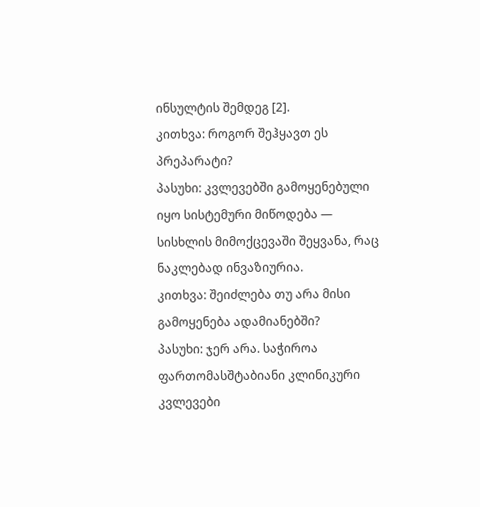ინსულტის შემდეგ [2].
კითხვა: როგორ შეჰყავთ ეს პრეპარატი?
პასუხი: კვლევებში გამოყენებული იყო სისტემური მიწოდება — სისხლის მიმოქცევაში შეყვანა, რაც ნაკლებად ინვაზიურია.
კითხვა: შეიძლება თუ არა მისი გამოყენება ადამიანებში?
პასუხი: ჯერ არა. საჭიროა ფართომასშტაბიანი კლინიკური კვლევები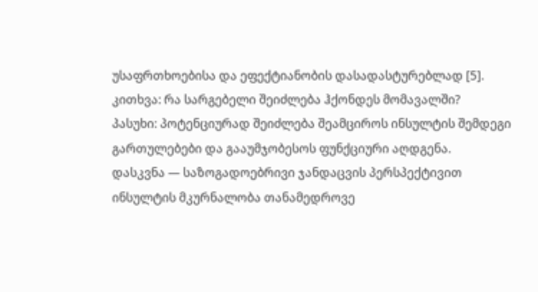უსაფრთხოებისა და ეფექტიანობის დასადასტურებლად [5].
კითხვა: რა სარგებელი შეიძლება ჰქონდეს მომავალში?
პასუხი: პოტენციურად შეიძლება შეამციროს ინსულტის შემდეგი გართულებები და გააუმჯობესოს ფუნქციური აღდგენა.
დასკვნა — საზოგადოებრივი ჯანდაცვის პერსპექტივით
ინსულტის მკურნალობა თანამედროვე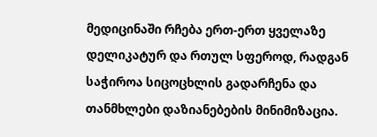მედიცინაში რჩება ერთ-ერთ ყველაზე დელიკატურ და რთულ სფეროდ, რადგან საჭიროა სიცოცხლის გადარჩენა და თანმხლები დაზიანებების მინიმიზაცია.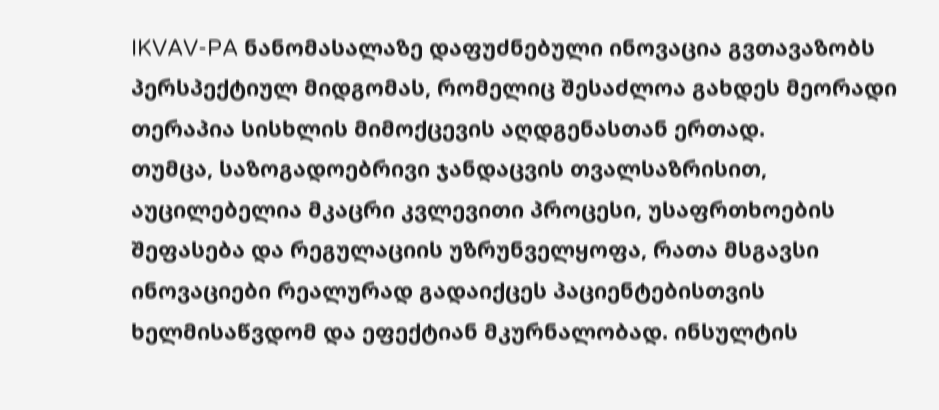IKVAV-PA ნანომასალაზე დაფუძნებული ინოვაცია გვთავაზობს პერსპექტიულ მიდგომას, რომელიც შესაძლოა გახდეს მეორადი თერაპია სისხლის მიმოქცევის აღდგენასთან ერთად.
თუმცა, საზოგადოებრივი ჯანდაცვის თვალსაზრისით, აუცილებელია მკაცრი კვლევითი პროცესი, უსაფრთხოების შეფასება და რეგულაციის უზრუნველყოფა, რათა მსგავსი ინოვაციები რეალურად გადაიქცეს პაციენტებისთვის ხელმისაწვდომ და ეფექტიან მკურნალობად. ინსულტის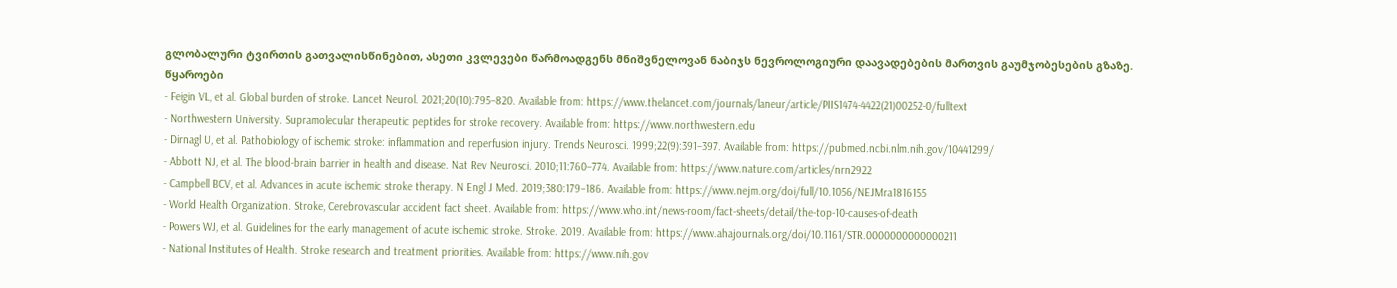გლობალური ტვირთის გათვალისწინებით, ასეთი კვლევები წარმოადგენს მნიშვნელოვან ნაბიჯს ნევროლოგიური დაავადებების მართვის გაუმჯობესების გზაზე.
წყაროები
- Feigin VL, et al. Global burden of stroke. Lancet Neurol. 2021;20(10):795–820. Available from: https://www.thelancet.com/journals/laneur/article/PIIS1474-4422(21)00252-0/fulltext
- Northwestern University. Supramolecular therapeutic peptides for stroke recovery. Available from: https://www.northwestern.edu
- Dirnagl U, et al. Pathobiology of ischemic stroke: inflammation and reperfusion injury. Trends Neurosci. 1999;22(9):391–397. Available from: https://pubmed.ncbi.nlm.nih.gov/10441299/
- Abbott NJ, et al. The blood-brain barrier in health and disease. Nat Rev Neurosci. 2010;11:760–774. Available from: https://www.nature.com/articles/nrn2922
- Campbell BCV, et al. Advances in acute ischemic stroke therapy. N Engl J Med. 2019;380:179–186. Available from: https://www.nejm.org/doi/full/10.1056/NEJMra1816155
- World Health Organization. Stroke, Cerebrovascular accident fact sheet. Available from: https://www.who.int/news-room/fact-sheets/detail/the-top-10-causes-of-death
- Powers WJ, et al. Guidelines for the early management of acute ischemic stroke. Stroke. 2019. Available from: https://www.ahajournals.org/doi/10.1161/STR.0000000000000211
- National Institutes of Health. Stroke research and treatment priorities. Available from: https://www.nih.gov